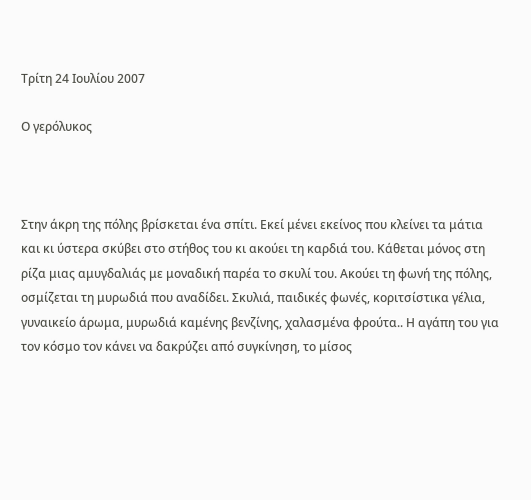Τρίτη 24 Ιουλίου 2007

Ο γερόλυκος



Στην άκρη της πόλης βρίσκεται ένα σπίτι. Εκεί μένει εκείνος που κλείνει τα μάτια και κι ύστερα σκύβει στο στήθος του κι ακούει τη καρδιά του. Κάθεται μόνος στη ρίζα μιας αμυγδαλιάς με μοναδική παρέα το σκυλί του. Ακούει τη φωνή της πόλης, οσμίζεται τη μυρωδιά που αναδίδει. Σκυλιά, παιδικές φωνές, κοριτσίστικα γέλια, γυναικείο άρωμα, μυρωδιά καμένης βενζίνης, χαλασμένα φρούτα.. Η αγάπη του για τον κόσμο τον κάνει να δακρύζει από συγκίνηση, το μίσος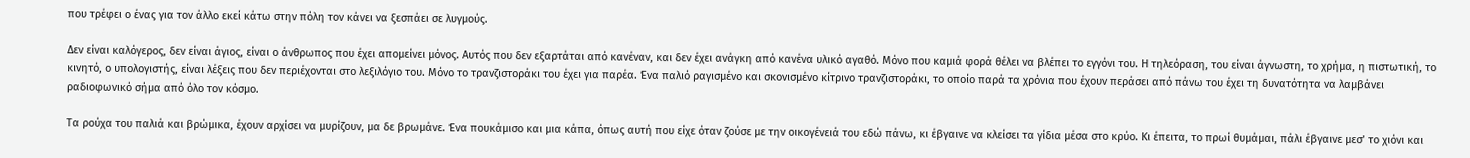που τρέφει ο ένας για τον άλλο εκεί κάτω στην πόλη τον κάνει να ξεσπάει σε λυγμούς.

Δεν είναι καλόγερος, δεν είναι άγιος, είναι ο άνθρωπος που έχει απομείνει μόνος. Αυτός που δεν εξαρτάται από κανέναν, και δεν έχει ανάγκη από κανένα υλικό αγαθό. Μόνο που καμιά φορά θέλει να βλέπει το εγγόνι του. Η τηλεόραση, του είναι άγνωστη, το χρήμα, η πιστωτική, το κινητό, ο υπολογιστής, είναι λέξεις που δεν περιέχονται στο λεξιλόγιο του. Μόνο το τρανζιστοράκι του έχει για παρέα. Ένα παλιό ραγισμένο και σκονισμένο κίτρινο τρανζιστοράκι, το οποίο παρά τα χρόνια που έχουν περάσει από πάνω του έχει τη δυνατότητα να λαμβάνει ραδιοφωνικό σήμα από όλο τον κόσμο.

Τα ρούχα του παλιά και βρώμικα, έχουν αρχίσει να μυρίζουν, μα δε βρωμάνε. Ένα πουκάμισο και μια κάπα, όπως αυτή που είχε όταν ζούσε με την οικογένειά του εδώ πάνω, κι έβγαινε να κλείσει τα γίδια μέσα στο κρύο. Κι έπειτα, το πρωί θυμάμαι, πάλι έβγαινε μεσ’ το χιόνι και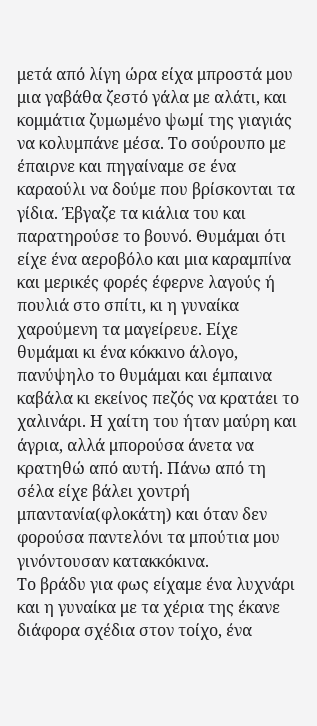μετά από λίγη ώρα είχα μπροστά μου μια γαβάθα ζεστό γάλα με αλάτι, και κομμάτια ζυμωμένο ψωμί της γιαγιάς να κολυμπάνε μέσα. Το σούρουπο με έπαιρνε και πηγαίναμε σε ένα καραούλι να δούμε που βρίσκονται τα γίδια. Έβγαζε τα κιάλια του και παρατηρούσε το βουνό. Θυμάμαι ότι είχε ένα αεροβόλο και μια καραμπίνα και μερικές φορές έφερνε λαγούς ή πουλιά στο σπίτι, κι η γυναίκα χαρούμενη τα μαγείρευε. Είχε θυμάμαι κι ένα κόκκινο άλογο, πανύψηλο το θυμάμαι και έμπαινα καβάλα κι εκείνος πεζός να κρατάει το χαλινάρι. Η χαίτη του ήταν μαύρη και άγρια, αλλά μπορούσα άνετα να κρατηθώ από αυτή. Πάνω από τη σέλα είχε βάλει χοντρή μπαντανία(φλοκάτη) και όταν δεν φορούσα παντελόνι τα μπούτια μου γινόντουσαν κατακκόκινα.
Το βράδυ για φως είχαμε ένα λυχνάρι και η γυναίκα με τα χέρια της έκανε διάφορα σχέδια στον τοίχο, ένα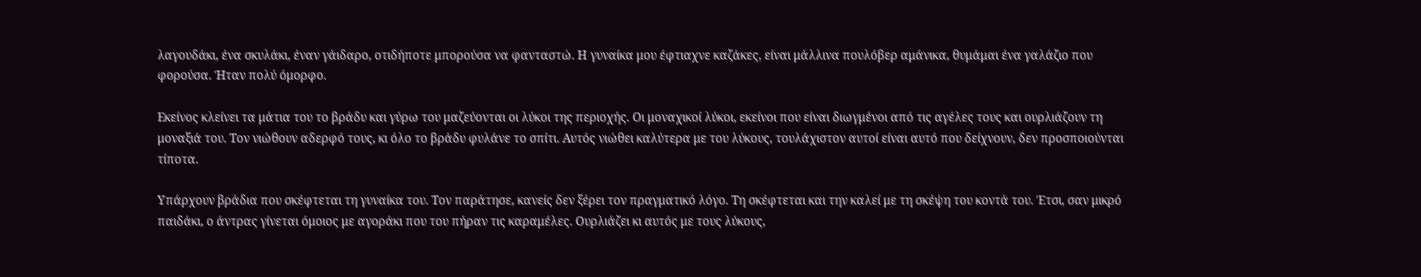λαγουδάκι, ένα σκυλάκι, έναν γάιδαρο, οτιδήποτε μπορούσα να φανταστώ. Η γυναίκα μου έφτιαχνε καζάκες, είναι μάλλινα πουλόβερ αμάνικα, θυμάμαι ένα γαλάζιο που φορούσα. Ήταν πολύ όμορφο.

Εκείνος κλείνει τα μάτια του το βράδυ και γύρω του μαζεύονται οι λύκοι της περιοχής. Οι μοναχικοί λύκοι, εκείνοι που είναι διωγμένοι από τις αγέλες τους και ουρλιάζουν τη μοναξιά του. Τον νιώθουν αδερφό τους, κι όλο το βράδυ φυλάνε το σπίτι. Αυτός νιώθει καλύτερα με του λύκους, τουλάχιστον αυτοί είναι αυτό που δείχνουν, δεν προσποιούνται τίποτα.

Υπάρχουν βράδια που σκέφτεται τη γυναίκα του. Τον παράτησε, κανείς δεν ξέρει τον πραγματικό λόγο. Τη σκέφτεται και την καλεί με τη σκέψη του κοντά του. Έτσι, σαν μικρό παιδάκι, ο άντρας γίνεται όμοιος με αγοράκι που του πήραν τις καραμέλες. Ουρλιάζει κι αυτός με τους λύκους,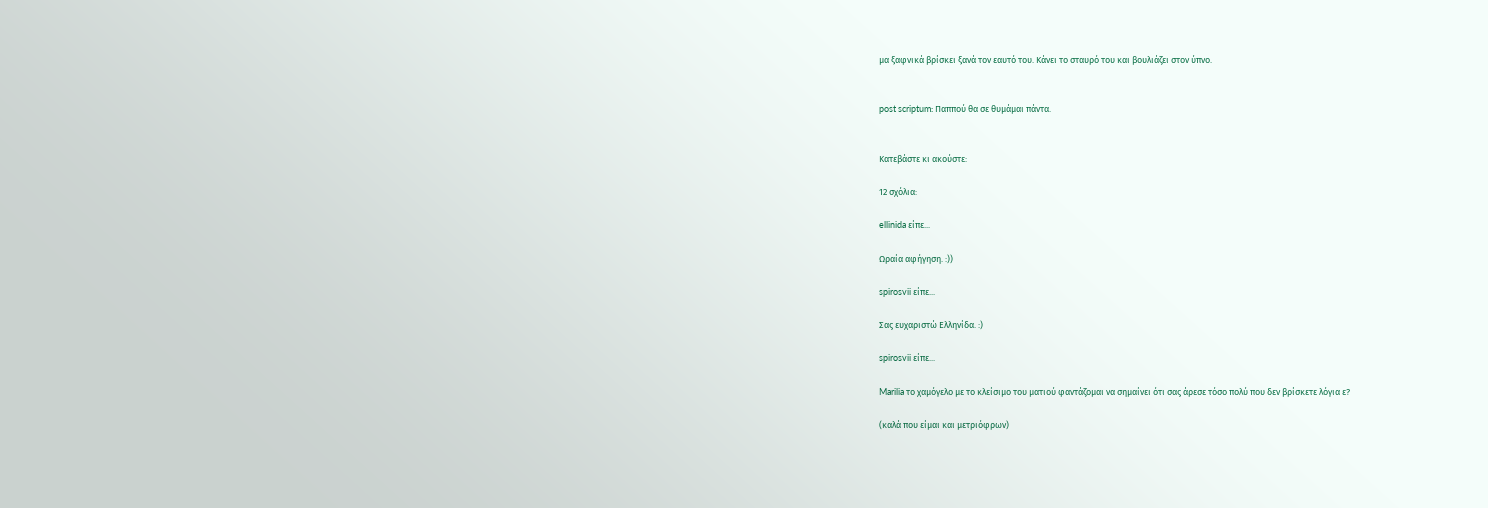μα ξαφνικά βρίσκει ξανά τον εαυτό του. Κάνει το σταυρό του και βουλιάζει στον ύπνο.


post scriptum: Παππού θα σε θυμάμαι πάντα.


Κατεβάστε κι ακούστε:

12 σχόλια:

ellinida είπε...

Ωραία αφήγηση. :))

spirosvii είπε...

Σας ευχαριστώ Ελληνίδα. :)

spirosvii είπε...

Marilia το χαμόγελο με το κλείσιμο του ματιού φαντάζομαι να σημαίνει ότι σας άρεσε τόσο πολύ που δεν βρίσκετε λόγια ε?

(καλά που είμαι και μετριόφρων)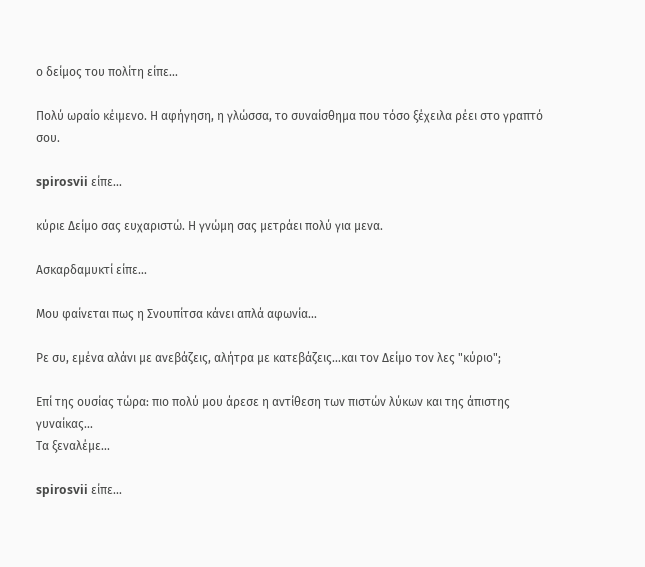ο δείμος του πολίτη είπε...

Πολύ ωραίο κέιμενο. Η αφήγηση, η γλώσσα, το συναίσθημα που τόσο ξέχειλα ρέει στο γραπτό σου.

spirosvii είπε...

κύριε Δείμο σας ευχαριστώ. Η γνώμη σας μετράει πολύ για μενα.

Ασκαρδαμυκτί είπε...

Μου φαίνεται πως η Σνουπίτσα κάνει απλά αφωνία...

Ρε συ, εμένα αλάνι με ανεβάζεις, αλήτρα με κατεβάζεις...και τον Δείμο τον λες "κύριο";

Επί της ουσίας τώρα: πιο πολύ μου άρεσε η αντίθεση των πιστών λύκων και της άπιστης γυναίκας...
Τα ξεναλέμε...

spirosvii είπε...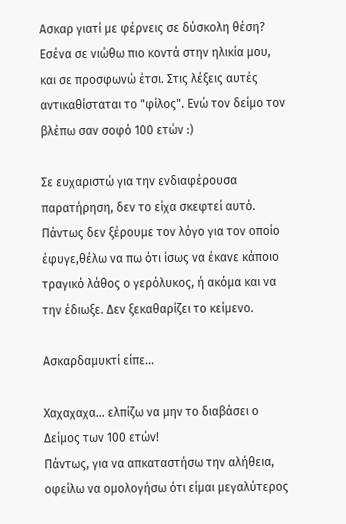Ασκαρ γιατί με φέρνεις σε δύσκολη θέση? Εσένα σε νιώθω πιο κοντά στην ηλικία μου, και σε προσφωνώ έτσι. Στις λέξεις αυτές αντικαθίσταται το "φίλος". Ενώ τον δείμο τον βλέπω σαν σοφό 100 ετών :)

Σε ευχαριστώ για την ενδιαφέρουσα παρατήρηση, δεν το είχα σκεφτεί αυτό. Πάντως δεν ξέρουμε τον λόγο για τον οποίο έφυγε,θέλω να πω ότι ίσως να έκανε κάποιο τραγικό λάθος ο γερόλυκος, ή ακόμα και να την έδιωξε. Δεν ξεκαθαρίζει το κείμενο.

Ασκαρδαμυκτί είπε...

Χαχαχαχα... ελπίζω να μην το διαβάσει ο Δείμος των 100 ετών!
Πάντως, για να απκαταστήσω την αλήθεια, οφείλω να ομολογήσω ότι είμαι μεγαλύτερος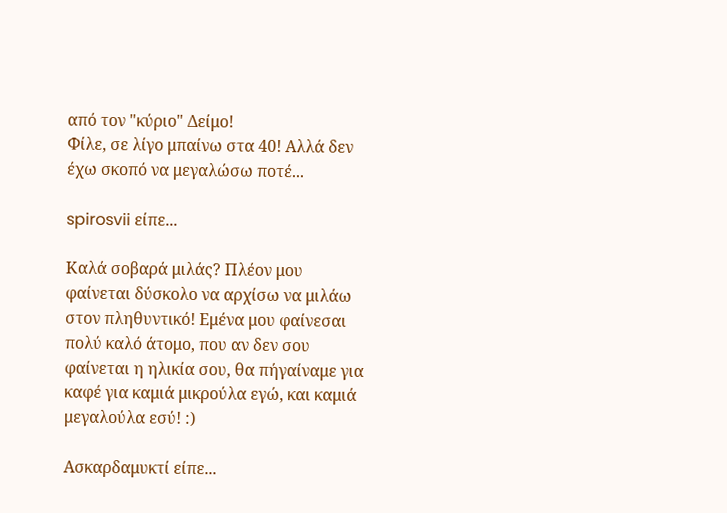από τον "κύριο" Δείμο!
Φίλε, σε λίγο μπαίνω στα 40! Αλλά δεν έχω σκοπό να μεγαλώσω ποτέ...

spirosvii είπε...

Καλά σοβαρά μιλάς? Πλέον μου φαίνεται δύσκολο να αρχίσω να μιλάω στον πληθυντικό! Εμένα μου φαίνεσαι πολύ καλό άτομο, που αν δεν σου φαίνεται η ηλικία σου, θα πήγαίναμε για καφέ για καμιά μικρούλα εγώ, και καμιά μεγαλούλα εσύ! :)

Ασκαρδαμυκτί είπε...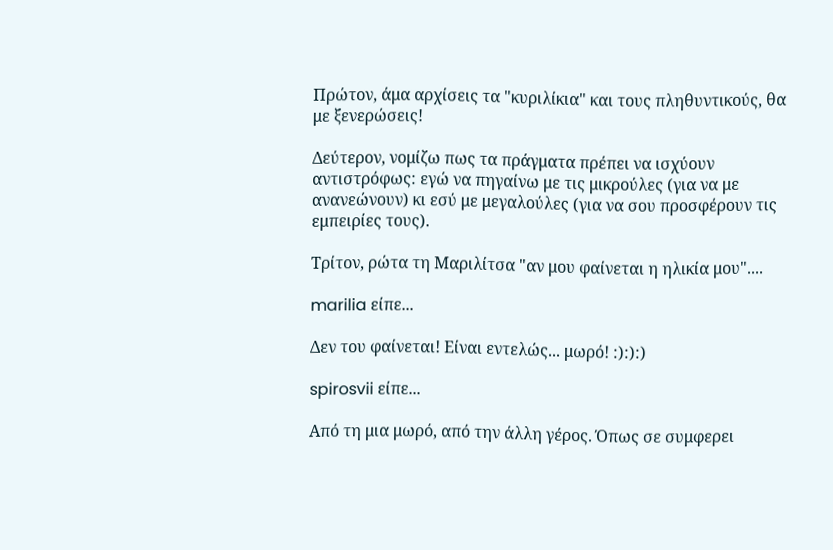Πρώτον, άμα αρχίσεις τα "κυριλίκια" και τους πληθυντικούς, θα με ξενερώσεις!

Δεύτερον, νομίζω πως τα πράγματα πρέπει να ισχύουν αντιστρόφως: εγώ να πηγαίνω με τις μικρούλες (για να με ανανεώνουν) κι εσύ με μεγαλούλες (για να σου προσφέρουν τις εμπειρίες τους).

Τρίτον, ρώτα τη Μαριλίτσα "αν μου φαίνεται η ηλικία μου"....

marilia είπε...

Δεν του φαίνεται! Είναι εντελώς... μωρό! :):):)

spirosvii είπε...

Από τη μια μωρό, από την άλλη γέρος. Όπως σε συμφερει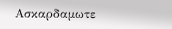Ασκαρδαμωτε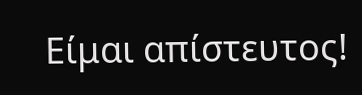Είμαι απίστευτος!